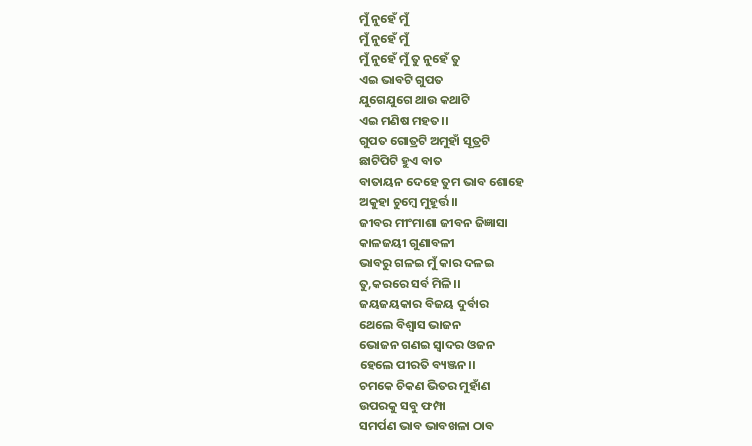ମୁଁ ନୁହେଁ ମୁଁ
ମୁଁ ନୁହେଁ ମୁଁ
ମୁଁ ନୁହେଁ ମୁଁ ତୁ ନୁହେଁ ତୁ
ଏଇ ଭାବଟି ଗୁପତ
ଯୁଗେଯୁଗେ ଥାଉ କଥାଟି
ଏଇ ମଣିଷ ମହତ।।
ଗୁପତ ଗୋତ୍ରଟି ଅମୁହାଁ ସୂତ୍ରଟି
ଛାଟିପିଟି ହୁଏ ବାତ
ବାତାୟନ ଦେହେ ତୁମ ଭାବ ଶୋହେ
ଅକୁହା ଚୁମ୍ବେ ମୁହୂର୍ତ୍ତ।।
ଜୀବର ମୀଂମାଶା ଜୀବନ ଜିଜ୍ଞାସା
କାଳଜୟୀ ଗୁଣାବଳୀ
ଭାବରୁ ଗଳଇ ମୁଁ କାର ଦଳଇ
ତୁ,କରରେ ସର୍ବ ମିଳି।।
ଜୟଜୟକାର ବିଜୟ ଦୁର୍ବାର
ଥେଲେ ବିଶ୍ବାସ ଭାଜନ
ଭୋଜନ ଗଣଇ ସ୍ବାଦର ଓଜନ
ହେଲେ ପୀରତି ବ୍ୟଞ୍ଜନ।।
ଚମକେ ଚିକଣ ଭିତର ମୁହାଁଣ
ଉପରକୁ ସବୁ ଫମ୍ପା
ସମର୍ପଣ ଭାବ ଭାବଖଳା ଠାବ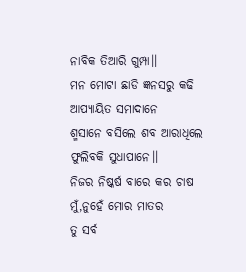ନାବିକ ତିଆରି ଗୁମ୍ପା।।
ମନ ମୋଟା ଛାଡି ଜ୍ଞନସରୁ କଢି
ଆପ୍ୟାୟିତ ସମାଦାନେ
ଶ୍ମସାନେ ବସିଲେ ଶବ ଆରାଧିଲେ
ଫୁଲିବକି ସୁଧାପାନେ।।
ନିଜର ନିଷ୍କର୍ଷ ବାରେ କର ଚାଷ
ମୁଁ,ନୁହେଁ ମୋର ମାତର
ତୁ ସର୍ବ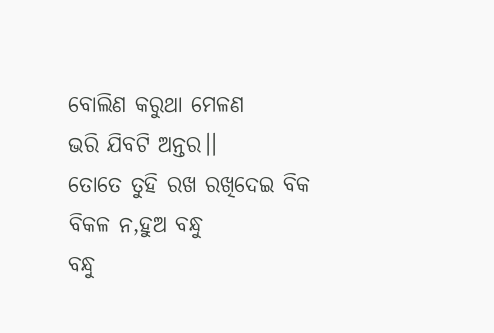ବୋଲିଣ କରୁଥା ମେଳଣ
ଭରି ଯିବଟି ଅନ୍ତର।।
ତୋତେ ତୁହି ରଖ ରଖିଦେଇ ବିକ
ବିକଳ ନ,ହୁଅ ବନ୍ଧୁ
ବନ୍ଧୁ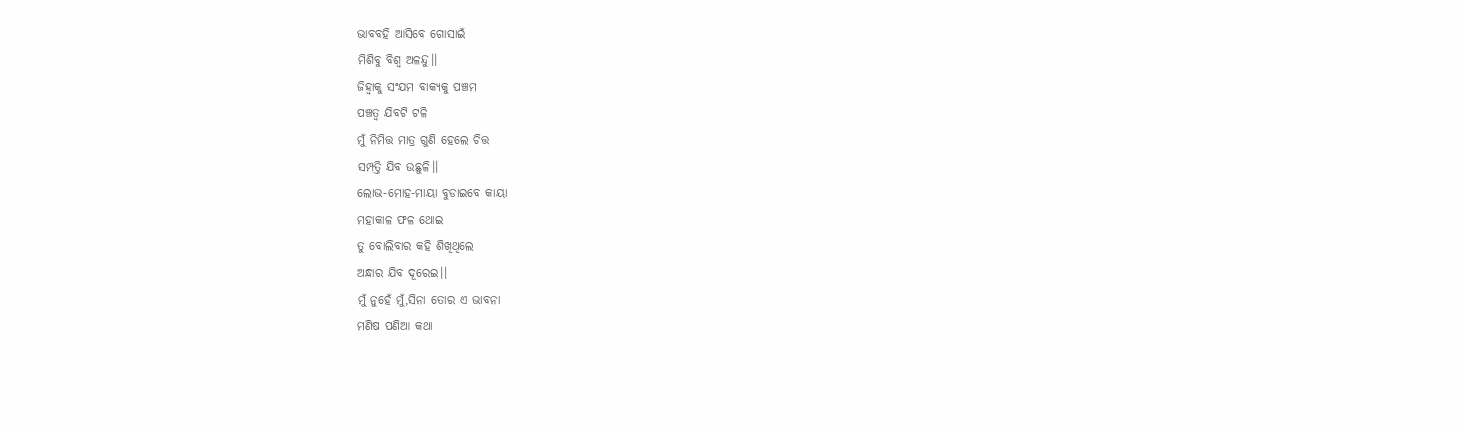ଭାବବହି ଆସିବେ ଗୋସାଇଁ
ମିଶିବୁ ବିଶ୍ବ ଅଳନ୍ଦୁ।।
ଜିହ୍ବାକୁ ସଂଯମ ବାକ୍ୟକୁ ପଞ୍ଚମ
ପଞ୍ଚତ୍ବ ଯିବଟି ଟଳି
ମୁଁ ନିମିତ୍ତ ମାତ୍ର ଗୁଣି ହେଲେ ଚିତ୍ତ
ସମ୍ପତ୍ତି ଯିବ ଉଛୁଳି।।
ଲୋଭ-ମୋହ-ମାୟା ବୁଡାଇବେ କାୟା
ମହାକାଳ ଫଳ ଥୋଇ
ତୁ ବୋଲିବାର କହି ଶିଖିଥିଲେ
ଅନ୍ଧାର ଯିବ ଦୂରେଇ।।
ମୁଁ ନୁହେଁ ମୁଁ,ସିନା ତୋର ଏ ଭାବନା
ମଣିଷ ପଣିଆ କଥା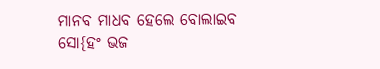ମାନବ ମାଧବ ହେଲେ ବୋଲାଇବ
ସୋ{ହଂ ଭଜ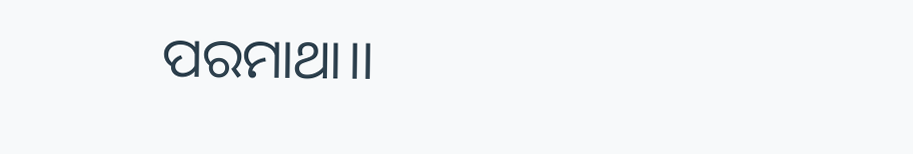ପରମାଥା।।